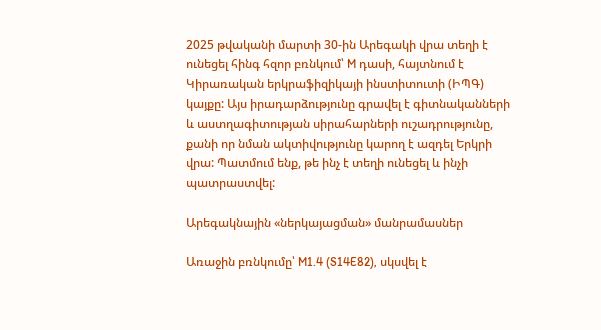2025 թվականի մարտի 30-ին Արեգակի վրա տեղի է ունեցել հինգ հզոր բռնկում՝ M դասի, հայտնում է Կիրառական երկրաֆիզիկայի ինստիտուտի (ԻՊԳ) կայքը: Այս իրադարձությունը գրավել է գիտնականների և աստղագիտության սիրահարների ուշադրությունը, քանի որ նման ակտիվությունը կարող է ազդել Երկրի վրա: Պատմում ենք, թե ինչ է տեղի ունեցել և ինչի պատրաստվել:

Արեգակնային «ներկայացման» մանրամասներ

Առաջին բռնկումը՝ M1.4 (S14E82), սկսվել է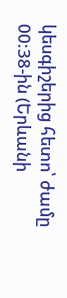կեսգիշերից հետո՝ ժամը 00:38-ին (Երևանի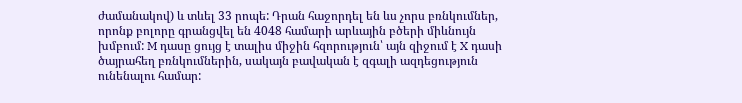ժամանակով) և տևել 33 րոպե: Դրան հաջորդել են ևս չորս բռնկումներ, որոնք բոլորը գրանցվել են 4048 համարի արևային բծերի միևնույն խմբում: M դասը ցույց է տալիս միջին հզորություն՝ այն զիջում է X դասի ծայրահեղ բռնկումներին, սակայն բավական է զգալի ազդեցություն ունենալու համար: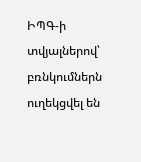ԻՊԳ-ի տվյալներով՝ բռնկումներն ուղեկցվել են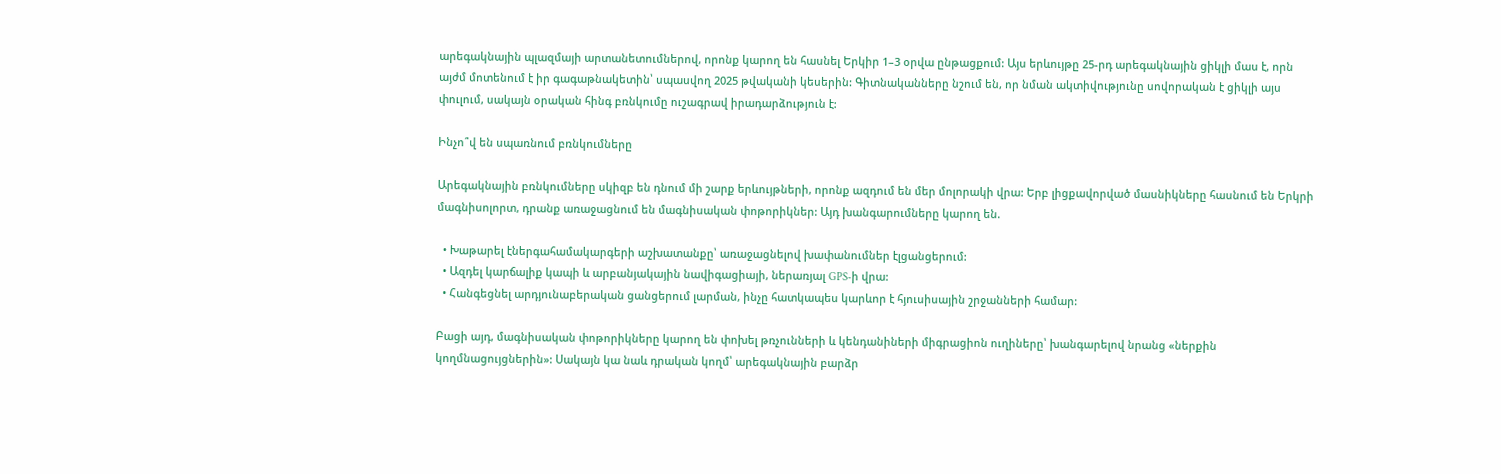արեգակնային պլազմայի արտանետումներով, որոնք կարող են հասնել Երկիր 1–3 օրվա ընթացքում: Այս երևույթը 25-րդ արեգակնային ցիկլի մաս է, որն այժմ մոտենում է իր գագաթնակետին՝ սպասվող 2025 թվականի կեսերին: Գիտնականները նշում են, որ նման ակտիվությունը սովորական է ցիկլի այս փուլում, սակայն օրական հինգ բռնկումը ուշագրավ իրադարձություն է:

Ինչո՞վ են սպառնում բռնկումները

Արեգակնային բռնկումները սկիզբ են դնում մի շարք երևույթների, որոնք ազդում են մեր մոլորակի վրա: Երբ լիցքավորված մասնիկները հասնում են Երկրի մագնիսոլորտ, դրանք առաջացնում են մագնիսական փոթորիկներ: Այդ խանգարումները կարող են.

  • Խաթարել էներգահամակարգերի աշխատանքը՝ առաջացնելով խափանումներ էլցանցերում:
  • Ազդել կարճալիք կապի և արբանյակային նավիգացիայի, ներառյալ GPS-ի վրա:
  • Հանգեցնել արդյունաբերական ցանցերում լարման, ինչը հատկապես կարևոր է հյուսիսային շրջանների համար:

Բացի այդ, մագնիսական փոթորիկները կարող են փոխել թռչունների և կենդանիների միգրացիոն ուղիները՝ խանգարելով նրանց «ներքին կողմնացույցներին»: Սակայն կա նաև դրական կողմ՝ արեգակնային բարձր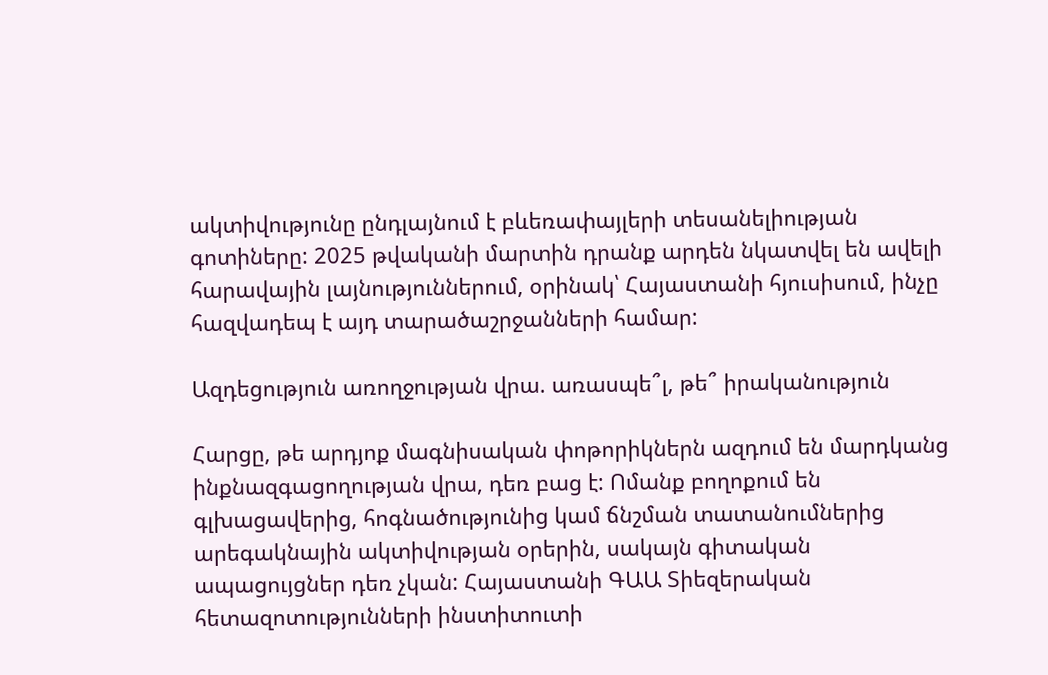ակտիվությունը ընդլայնում է բևեռափայլերի տեսանելիության գոտիները: 2025 թվականի մարտին դրանք արդեն նկատվել են ավելի հարավային լայնություններում, օրինակ՝ Հայաստանի հյուսիսում, ինչը հազվադեպ է այդ տարածաշրջանների համար:

Ազդեցություն առողջության վրա. առասպե՞լ, թե՞ իրականություն

Հարցը, թե արդյոք մագնիսական փոթորիկներն ազդում են մարդկանց ինքնազգացողության վրա, դեռ բաց է: Ոմանք բողոքում են գլխացավերից, հոգնածությունից կամ ճնշման տատանումներից արեգակնային ակտիվության օրերին, սակայն գիտական ապացույցներ դեռ չկան: Հայաստանի ԳԱԱ Տիեզերական հետազոտությունների ինստիտուտի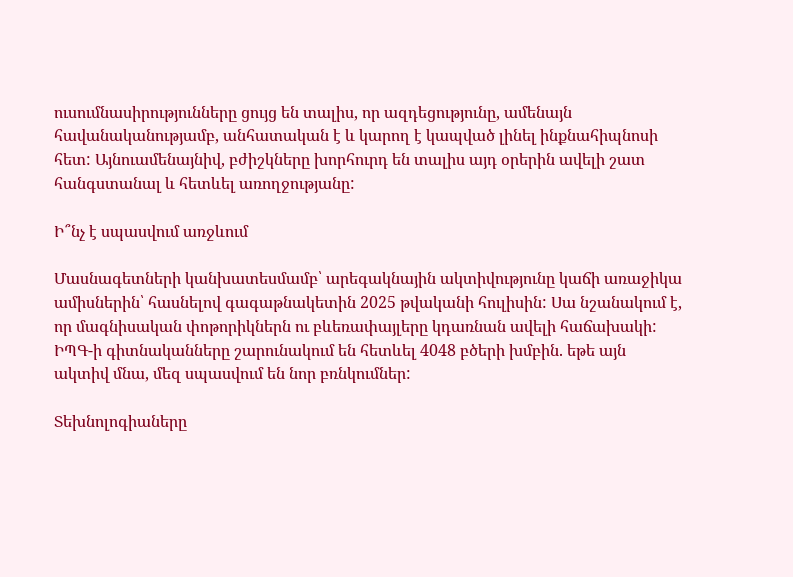ուսումնասիրությունները ցույց են տալիս, որ ազդեցությունը, ամենայն հավանականությամբ, անհատական է և կարող է կապված լինել ինքնահիպնոսի հետ: Այնուամենայնիվ, բժիշկները խորհուրդ են տալիս այդ օրերին ավելի շատ հանգստանալ և հետևել առողջությանը:

Ի՞նչ է սպասվում առջևում

Մասնագետների կանխատեսմամբ՝ արեգակնային ակտիվությունը կաճի առաջիկա ամիսներին՝ հասնելով գագաթնակետին 2025 թվականի հուլիսին: Սա նշանակում է, որ մագնիսական փոթորիկներն ու բևեռափայլերը կդառնան ավելի հաճախակի: ԻՊԳ-ի գիտնականները շարունակում են հետևել 4048 բծերի խմբին. եթե այն ակտիվ մնա, մեզ սպասվում են նոր բռնկումներ:

Տեխնոլոգիաները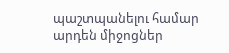պաշտպանելու համար արդեն միջոցներ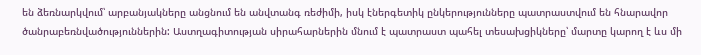են ձեռնարկվում՝ արբանյակները անցնում են անվտանգ ռեժիմի, իսկ էներգետիկ ընկերությունները պատրաստվում են հնարավոր ծանրաբեռնվածություններին: Աստղագիտության սիրահարներին մնում է պատրաստ պահել տեսախցիկները՝ մարտը կարող է ևս մի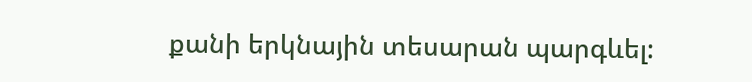քանի երկնային տեսարան պարգևել: